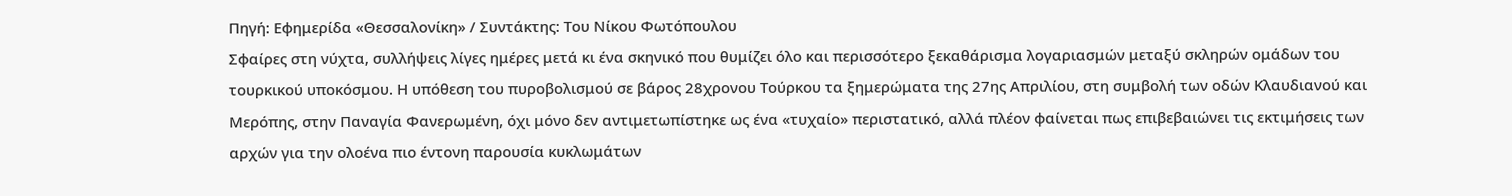Πηγή: Εφημερίδα «Θεσσαλονίκη» / Συντάκτης: Του Νίκου Φωτόπουλου
Σφαίρες στη νύχτα, συλλήψεις λίγες ημέρες μετά κι ένα σκηνικό που θυμίζει όλο και περισσότερο ξεκαθάρισμα λογαριασμών μεταξύ σκληρών ομάδων του τουρκικού υποκόσμου. Η υπόθεση του πυροβολισμού σε βάρος 28χρονου Τούρκου τα ξημερώματα της 27ης Απριλίου, στη συμβολή των οδών Κλαυδιανού και Μερόπης, στην Παναγία Φανερωμένη, όχι μόνο δεν αντιμετωπίστηκε ως ένα «τυχαίο» περιστατικό, αλλά πλέον φαίνεται πως επιβεβαιώνει τις εκτιμήσεις των αρχών για την ολοένα πιο έντονη παρουσία κυκλωμάτων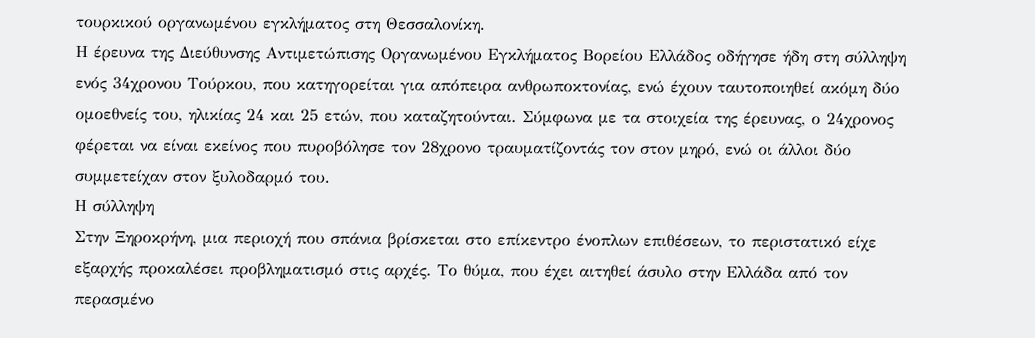τουρκικού οργανωμένου εγκλήματος στη Θεσσαλονίκη.
Η έρευνα της Διεύθυνσης Αντιμετώπισης Οργανωμένου Εγκλήματος Βορείου Ελλάδος οδήγησε ήδη στη σύλληψη ενός 34χρονου Τούρκου, που κατηγορείται για απόπειρα ανθρωποκτονίας, ενώ έχουν ταυτοποιηθεί ακόμη δύο ομοεθνείς του, ηλικίας 24 και 25 ετών, που καταζητούνται. Σύμφωνα με τα στοιχεία της έρευνας, ο 24χρονος φέρεται να είναι εκείνος που πυροβόλησε τον 28χρονο τραυματίζοντάς τον στον μηρό, ενώ οι άλλοι δύο συμμετείχαν στον ξυλοδαρμό του.
Η σύλληψη
Στην Ξηροκρήνη, μια περιοχή που σπάνια βρίσκεται στο επίκεντρο ένοπλων επιθέσεων, το περιστατικό είχε εξαρχής προκαλέσει προβληματισμό στις αρχές. Το θύμα, που έχει αιτηθεί άσυλο στην Ελλάδα από τον περασμένο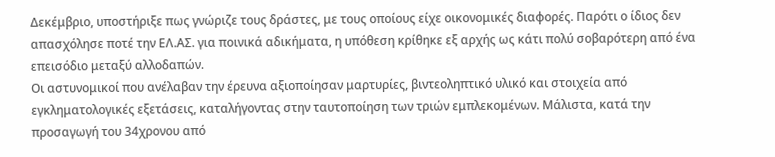Δεκέμβριο, υποστήριξε πως γνώριζε τους δράστες, με τους οποίους είχε οικονομικές διαφορές. Παρότι ο ίδιος δεν απασχόλησε ποτέ την ΕΛ.ΑΣ. για ποινικά αδικήματα, η υπόθεση κρίθηκε εξ αρχής ως κάτι πολύ σοβαρότερη από ένα επεισόδιο μεταξύ αλλοδαπών.
Οι αστυνομικοί που ανέλαβαν την έρευνα αξιοποίησαν μαρτυρίες, βιντεοληπτικό υλικό και στοιχεία από εγκληματολογικές εξετάσεις, καταλήγοντας στην ταυτοποίηση των τριών εμπλεκομένων. Μάλιστα, κατά την προσαγωγή του 34χρονου από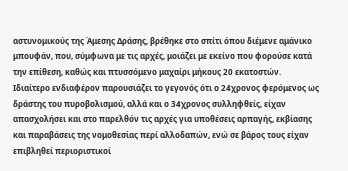αστυνομικούς της Άμεσης Δράσης, βρέθηκε στο σπίτι όπου διέμενε αμάνικο μπουφάν, που, σύμφωνα με τις αρχές, μοιάζει με εκείνο που φορούσε κατά την επίθεση, καθώς και πτυσσόμενο μαχαίρι μήκους 20 εκατοστών.
Ιδιαίτερο ενδιαφέρον παρουσιάζει το γεγονός ότι ο 24χρονος φερόμενος ως δράστης του πυροβολισμού, αλλά και ο 34χρονος συλληφθείς, είχαν απασχολήσει και στο παρελθόν τις αρχές για υποθέσεις αρπαγής, εκβίασης και παραβάσεις της νομοθεσίας περί αλλοδαπών, ενώ σε βάρος τους είχαν επιβληθεί περιοριστικοί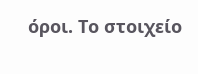όροι. Το στοιχείο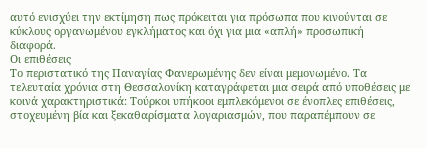αυτό ενισχύει την εκτίμηση πως πρόκειται για πρόσωπα που κινούνται σε κύκλους οργανωμένου εγκλήματος και όχι για μια «απλή» προσωπική διαφορά.
Οι επιθέσεις
Το περιστατικό της Παναγίας Φανερωμένης δεν είναι μεμονωμένο. Τα τελευταία χρόνια στη Θεσσαλονίκη καταγράφεται μια σειρά από υποθέσεις με κοινά χαρακτηριστικά: Τούρκοι υπήκοοι εμπλεκόμενοι σε ένοπλες επιθέσεις, στοχευμένη βία και ξεκαθαρίσματα λογαριασμών, που παραπέμπουν σε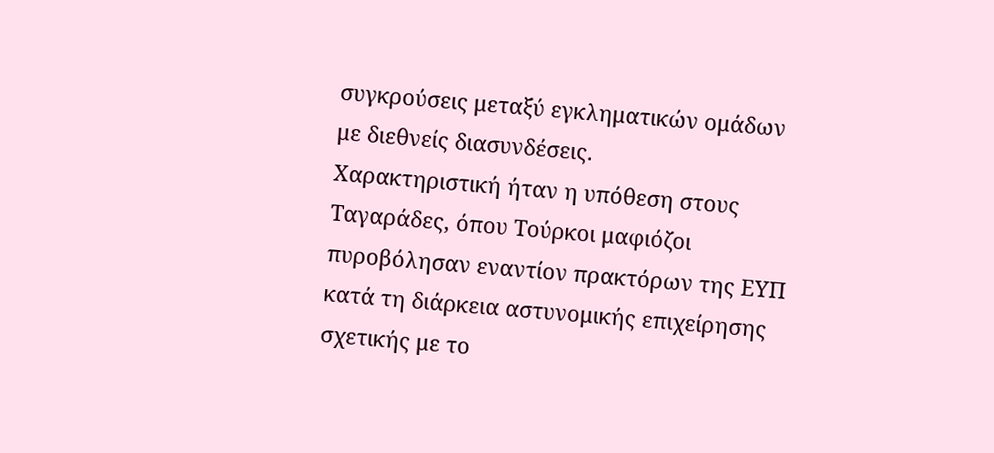συγκρούσεις μεταξύ εγκληματικών ομάδων με διεθνείς διασυνδέσεις.
Χαρακτηριστική ήταν η υπόθεση στους Ταγαράδες, όπου Τούρκοι μαφιόζοι πυροβόλησαν εναντίον πρακτόρων της ΕΥΠ κατά τη διάρκεια αστυνομικής επιχείρησης σχετικής με το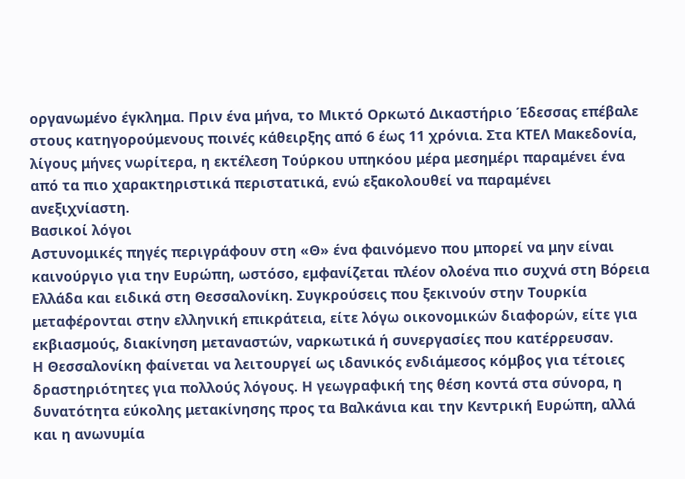οργανωμένο έγκλημα. Πριν ένα μήνα, το Μικτό Ορκωτό Δικαστήριο Έδεσσας επέβαλε στους κατηγορούμενους ποινές κάθειρξης από 6 έως 11 χρόνια. Στα ΚΤΕΛ Μακεδονία, λίγους μήνες νωρίτερα, η εκτέλεση Τούρκου υπηκόου μέρα μεσημέρι παραμένει ένα από τα πιο χαρακτηριστικά περιστατικά, ενώ εξακολουθεί να παραμένει ανεξιχνίαστη.
Βασικοί λόγοι
Αστυνομικές πηγές περιγράφουν στη «Θ» ένα φαινόμενο που μπορεί να μην είναι καινούργιο για την Ευρώπη, ωστόσο, εμφανίζεται πλέον ολοένα πιο συχνά στη Βόρεια Ελλάδα και ειδικά στη Θεσσαλονίκη. Συγκρούσεις που ξεκινούν στην Τουρκία μεταφέρονται στην ελληνική επικράτεια, είτε λόγω οικονομικών διαφορών, είτε για εκβιασμούς, διακίνηση μεταναστών, ναρκωτικά ή συνεργασίες που κατέρρευσαν.
Η Θεσσαλονίκη φαίνεται να λειτουργεί ως ιδανικός ενδιάμεσος κόμβος για τέτοιες δραστηριότητες για πολλούς λόγους. Η γεωγραφική της θέση κοντά στα σύνορα, η δυνατότητα εύκολης μετακίνησης προς τα Βαλκάνια και την Κεντρική Ευρώπη, αλλά και η ανωνυμία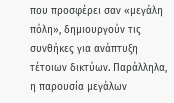που προσφέρει σαν «μεγάλη πόλη», δημιουργούν τις συνθήκες για ανάπτυξη τέτοιων δικτύων. Παράλληλα, η παρουσία μεγάλων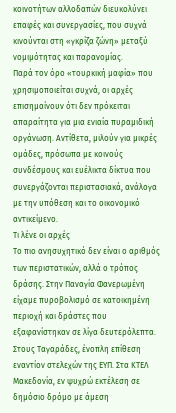κοινοτήτων αλλοδαπών διευκολύνει επαφές και συνεργασίες, που συχνά κινούνται στη «γκρίζα ζώνη» μεταξύ νομιμότητας και παρανομίας.
Παρά τον όρο «τουρκική μαφία» που χρησιμοποιείται συχνά, οι αρχές επισημαίνουν ότι δεν πρόκειται απαραίτητα για μια ενιαία πυραμιδική οργάνωση. Αντίθετα, μιλούν για μικρές ομάδες, πρόσωπα με κοινούς συνδέσμους και ευέλικτα δίκτυα που συνεργάζονται περιστασιακά, ανάλογα με την υπόθεση και το οικονομικό αντικείμενο.
Τι λένε οι αρχές
Το πιο ανησυχητικό δεν είναι ο αριθμός των περιστατικών, αλλά ο τρόπος δράσης. Στην Παναγία Φανερωμένη είχαμε πυροβολισμό σε κατοικημένη περιοχή και δράστες που εξαφανίστηκαν σε λίγα δευτερόλεπτα. Στους Ταγαράδες, ένοπλη επίθεση εναντίον στελεχών της ΕΥΠ. Στα ΚΤΕΛ Μακεδονία, εν ψυχρώ εκτέλεση σε δημόσιο δρόμο με άμεση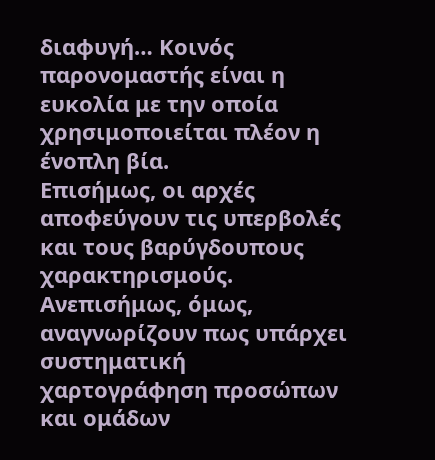διαφυγή… Κοινός παρονομαστής είναι η ευκολία με την οποία χρησιμοποιείται πλέον η ένοπλη βία.
Επισήμως, οι αρχές αποφεύγουν τις υπερβολές και τους βαρύγδουπους χαρακτηρισμούς. Ανεπισήμως, όμως, αναγνωρίζουν πως υπάρχει συστηματική χαρτογράφηση προσώπων και ομάδων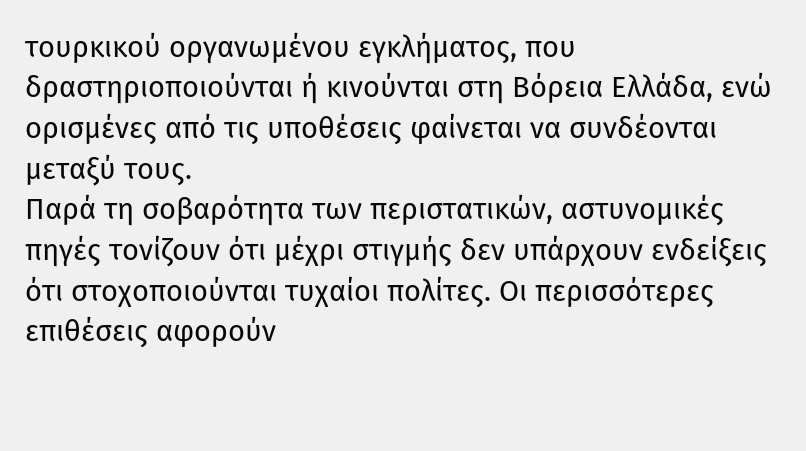τουρκικού οργανωμένου εγκλήματος, που δραστηριοποιούνται ή κινούνται στη Βόρεια Ελλάδα, ενώ ορισμένες από τις υποθέσεις φαίνεται να συνδέονται μεταξύ τους.
Παρά τη σοβαρότητα των περιστατικών, αστυνομικές πηγές τονίζουν ότι μέχρι στιγμής δεν υπάρχουν ενδείξεις ότι στοχοποιούνται τυχαίοι πολίτες. Οι περισσότερες επιθέσεις αφορούν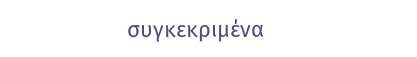συγκεκριμένα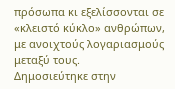πρόσωπα κι εξελίσσονται σε «κλειστό κύκλο» ανθρώπων, με ανοιχτούς λογαριασμούς μεταξύ τους.
Δημοσιεύτηκε στην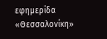εφημερίδα «Θεσσαλονίκη»